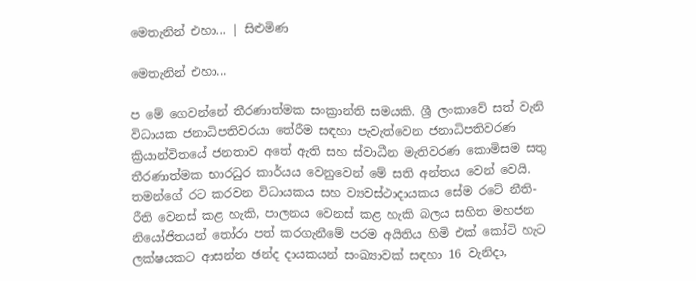මෙතැනින් එහා... | සිළුමිණ

මෙතැනින් එහා...

ප මේ ගෙවන්නේ තීරණාත්මක සංක්‍රාන්ති සමයකි. ශ්‍රී ලංකාවේ සත් වැනි විධායක ජනාධිපතිවරයා තේරීම සඳහා පැවැත්වෙන ජනාධිපතිවරණ ක්‍රියාන්විතයේ ජනතාව අතේ ඇති සහ ස්වාධීන මැතිවරණ කොමිසම සතු තීරණාත්මක භාරධුර කාර්යය වෙනුවෙන් මේ සති අන්තය වෙන් වෙයි. තමන්ගේ රට කරවන විධායකය සහ ව්‍යවස්ථාදායකය සේම රටේ නීති-රීති වෙනස් කළ හැකි, පාලනය වෙනස් කළ හැකි බලය සහිත මහජන නියෝජිතයන් තෝරා පත් කරගැනීමේ පරම අයිතිය හිමි එක් කෝටි හැට ලක්ෂයකට ආසන්න ඡන්ද දායකයන් සංඛ්‍යාවක් සඳහා 16 වැනිදා,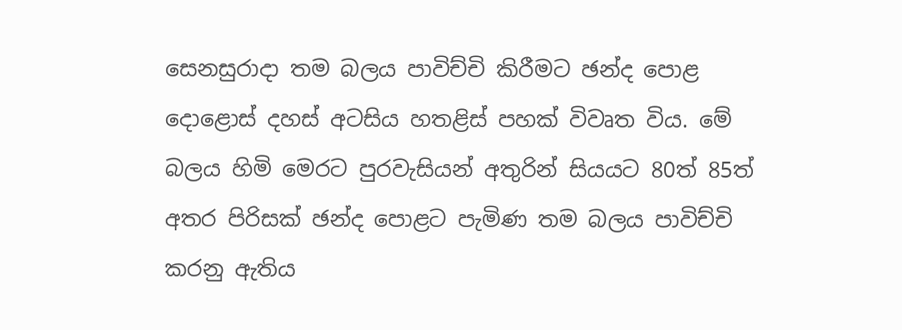සෙනසුරාදා තම බලය පාවිච්චි කිරීමට ඡන්ද පොළ දොළොස් දහස් අටසිය හතළිස් පහක් විවෘත විය. මේ බලය හිමි මෙරට පුරවැසියන් අතුරින් සියයට 80ත් 85ත් අතර පිරිසක් ඡන්ද පොළට පැමිණ තම බලය පාවිච්චි කරනු ඇතිය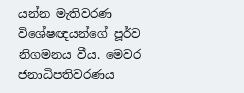යන්න මැතිවරණ විශේෂඥයන්ගේ පූර්ව නිගමනය වීය. මෙවර ජනාධිපතිවරණය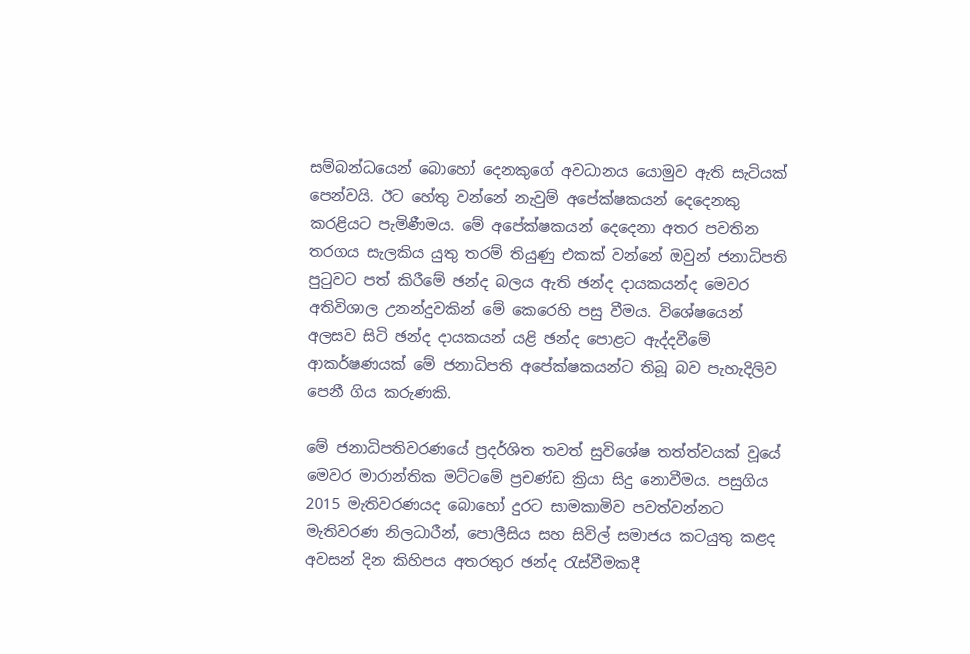සම්බන්ධයෙන් බොහෝ දෙනකුගේ අවධානය යොමුව ඇති සැටියක් පෙන්වයි. ඊට හේතු වන්නේ නැවුම් අපේක්ෂකයන් දෙදෙනකු කරළියට පැමිණීමය. මේ අපේක්ෂකයන් දෙදෙනා අතර පවතින තරගය සැලකිය යුතු තරම් තියුණු එකක් වන්නේ ඔවුන් ජනාධිපති පුටුවට පත් කිරීමේ ඡන්ද බලය ඇති ඡන්ද දායකයන්ද මෙවර අතිවිශාල උනන්දුවකින් මේ කෙරෙහි පසු වීමය. විශේෂයෙන් අලසව සිටි ඡන්ද දායකයන් යළි ඡන්ද පොළට ඇද්දවීමේ ආකර්ෂණයක් මේ ජනාධිපති අපේක්ෂකයන්ට තිබූ බව පැහැදිලිව පෙනී ගිය කරුණකි.

මේ ජනාධිපතිවරණයේ ප්‍රදර්ශිත තවත් සුවිශේෂ තත්ත්වයක් වූයේ මෙවර මාරාන්තික මට්ටමේ ප්‍රචණ්ඩ ක්‍රියා සිදු නොවීමය. පසුගිය 2015 මැතිවරණයද බොහෝ දුරට සාමකාමිව පවත්වන්නට මැතිවරණ නිලධාරීන්, පොලීසිය සහ සිවිල් සමාජය කටයුතු කළද අවසන් දින කිහිපය අතරතුර ඡන්ද රැස්වීමකදී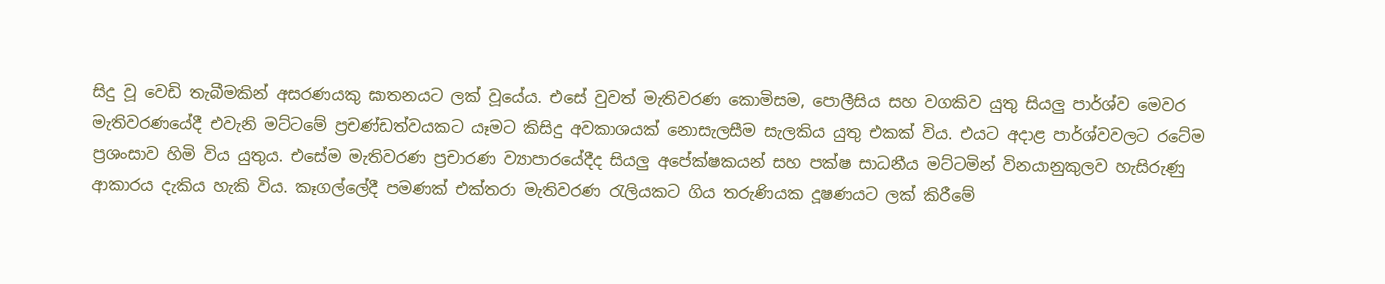සිදු වූ වෙඩි තැබීමකින් අසරණයකු ඝාතනයට ලක් වූයේය. එසේ වුවත් මැතිවරණ කොමිසම, පොලීසිය සහ වගකිව යුතු සියලු පාර්ශ්ව මෙවර මැතිවරණයේදී එවැනි මට්ටමේ ප්‍රචණ්ඩත්වයකට යෑමට කිසිදු අවකාශයක් නොසැලසීම සැලකිය යුතු එකක් විය. එයට අදාළ පාර්ශ්වවලට රටේම ප්‍රශංසාව හිමි විය යුතුය. එසේම මැතිවරණ ප්‍රචාරණ ව්‍යාපාරයේදීද සියලු අපේක්ෂකයන් සහ පක්ෂ සාධනීය මට්ටමින් විනයානුකුලව හැසිරුණු ආකාරය දැකිය හැකි විය. කෑගල්ලේදී පමණක් එක්තරා මැතිවරණ රැලියකට ගිය තරුණියක දූෂණයට ලක් කිරීමේ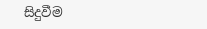සිදුවීම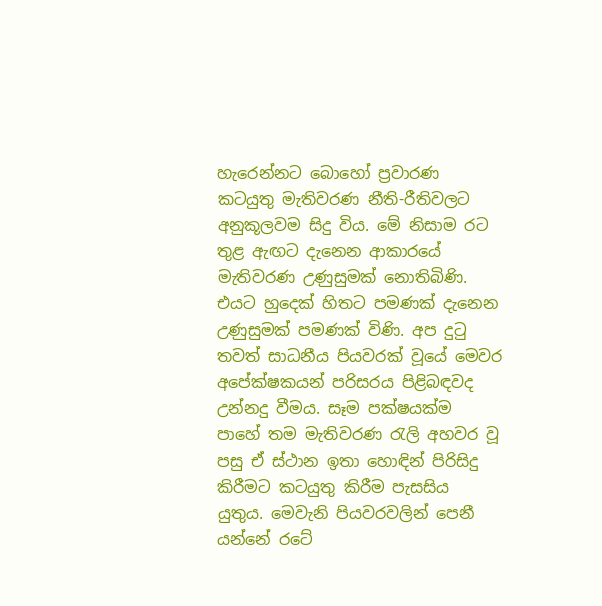හැරෙන්නට බොහෝ ප්‍රවාරණ කටයුතු මැතිවරණ නීති-රීතිවලට අනුකූලවම සිදු විය. මේ නිසාම රට තුළ ඇඟට දැනෙන ආකාරයේ මැතිවරණ උණුසුමක් නොතිබිණි. එයට හුදෙක් හිතට පමණක් දැනෙන උණුසුමක් පමණක් විණි. අප දුටු තවත් සාධනීය පියවරක් වූයේ මෙවර අපේක්ෂකයන් පරිසරය පිළිබඳවද උන්නදු වීමය. සෑම පක්ෂයක්ම පාහේ තම මැතිවරණ රැලි අහවර වූ පසු ඒ ස්ථාන ඉතා හොඳින් පිරිසිදු කිරීමට කටයුතු කිරීම පැසසිය යුතුය. මෙවැනි පියවරවලින් පෙනී යන්නේ රටේ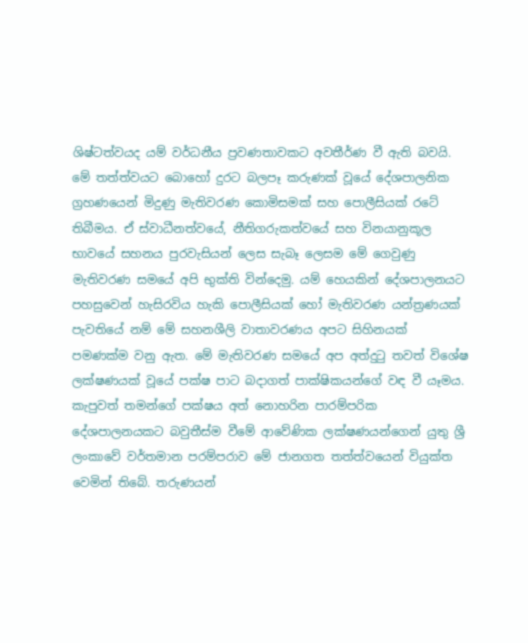ශිෂ්ටත්වයද යම් වර්ධනීය ප්‍රවණතාවකට අවතීර්ණ වී ඇති බවයි. මේ තත්ත්වයට බොහෝ දුරට බලපෑ කරුණක් වූයේ දේශපාලනික ග්‍රහණයෙන් මිදුණු මැතිවරණ කොමිසමක් සහ පොලීසියක් රටේ තිබීමය. ඒ ස්වාධීනත්වයේ, නීතිගරුකත්වයේ සහ විනයානුකූල භාවයේ සහනය පුරවැසියන් ලෙස සැබෑ ලෙසම මේ ගෙවුණු මැතිවරණ සමයේ අපි භුක්ති වින්දෙමු. යම් හෙයකින් දේශපාලනයට පහසුවෙන් හැසිරවිය හැකි පොලීසියක් හෝ මැතිවරණ යන්ත්‍රණයක් පැවතියේ නම් මේ සහනශීලි වාතාවරණය අපට සිහිනයක් පමණක්ම වනු ඇත. මේ මැතිවරණ සමයේ අප අත්දුටු තවත් විශේෂ ලක්ෂණයක් වූයේ පක්ෂ පාට බදාගත් පාක්ෂිකයන්ගේ වඳ වී යෑමය. කැපුවත් තමන්ගේ පක්ෂය අත් නොහරින පාරම්පරික දේශපාලනයකට බවුතීස්ම වීමේ ආවේණික ලක්ෂණයන්ගෙන් යුතු ශ්‍රී ලංකාවේ වර්තමාන පරම්පරාව මේ ජානගත තත්ත්වයෙන් වියුක්ත වෙමින් තිබේ. තරුණයන්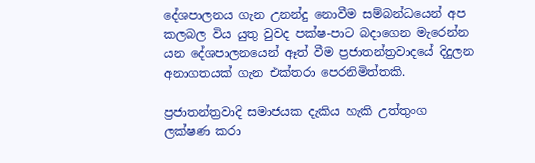දේශපාලනය ගැන උනන්දු නොවීම සම්බන්ධයෙන් අප කලබල විය යුතු වුවද පක්ෂ-පාට බදාගෙන මැරෙන්න යන දේශපාලනයෙන් ඈත් වීම ප්‍රජාතන්ත්‍රවාදයේ දිදුලන අනාගතයක් ගැන එක්තරා පෙරනිමිත්තකි.

ප්‍රජාතන්ත්‍රවාදි සමාජයක දැකිය හැකි උත්තුංග ලක්ෂණ කරා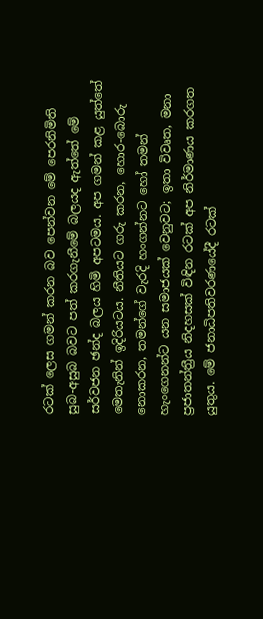රටක් ලෙස ගමන් කරන බව පෙන්වන මේ පෙරනිමිති සුබ-අසුබ බවට පත් කරගැනීමේ බලයද ඇත්තේ මේ සර්වජන ඡන්ද බලය හිමි අපටමය. අප ගමන් කළ යුත්තේ මෙතැනින් ඉදිරියටය. නීතියට ගරු කරන, හොර-බොරු නොකරන, තමන්ගේ වැරදි හංගන්නට හෝ තමන් හැංගෙනන්ට යන සමාජයක් වෙනුවට; ඉතා විවෘත, මනා ප්‍රජාතන්ත්‍රීය නිදහසක් විඳින රටක් අප නිර්මාණය කරගත යුතුය. මේ ජනාධිපතිවරණයේදී රටක්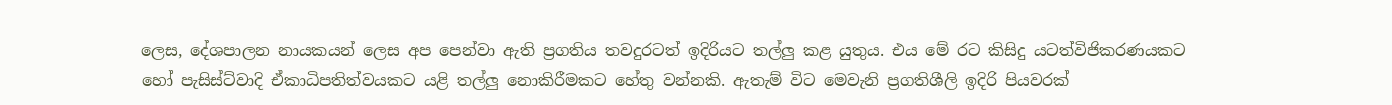ලෙස, දේශපාලන නායකයන් ලෙස අප පෙන්වා ඇති ප්‍රගතිය තවදුරටත් ඉදිරියට තල්ලු කළ යුතුය. එය මේ රට කිසිදු යටත්විජිකරණයකට හෝ පැසිස්ට්වාදි ඒකාධිපතිත්වයකට යළි තල්ලු නොකිරීමකට හේතු වන්නකි. ඇතැම් විට මෙවැනි ප්‍රගතිශීලි ඉදිරි පියවරක්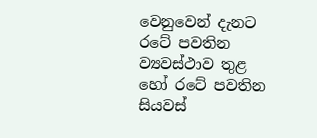වෙනුවෙන් දැනට රටේ පවතින ව්‍යවස්ථාව තුළ හෝ රටේ පවතින සියවස්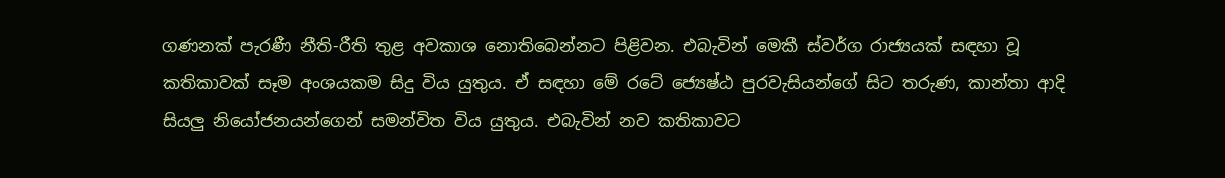ගණනක් පැරණී නීති-රීති තුළ අවකාශ නොතිබෙන්නට පිළිවන. එබැවින් මෙකී ස්වර්ග රාජ්‍යයක් සඳහා වූ කතිකාවක් සෑම අංශයකම සිදු විය යුතුය. ඒ සඳහා මේ රටේ ජ්‍යෙෂ්ඨ පුරවැසියන්ගේ සිට තරුණ, කාන්තා ආදි සියලු නියෝජනයන්ගෙන් සමන්විත විය යුතුය. එබැවින් නව කතිකාවට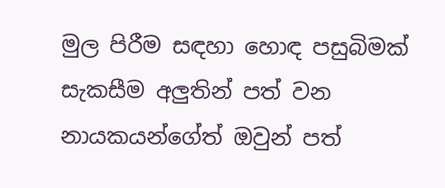මුල පිරීම සඳහා හොඳ පසුබිමක් සැකසීම අලුතින් පත් වන නායකයන්ගේත් ඔවුන් පත්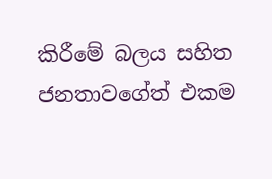කිරීමේ බලය සහිත ජනතාවගේත් එකම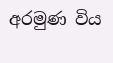අරමුණ විය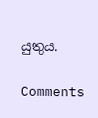යුතුය.

Comments